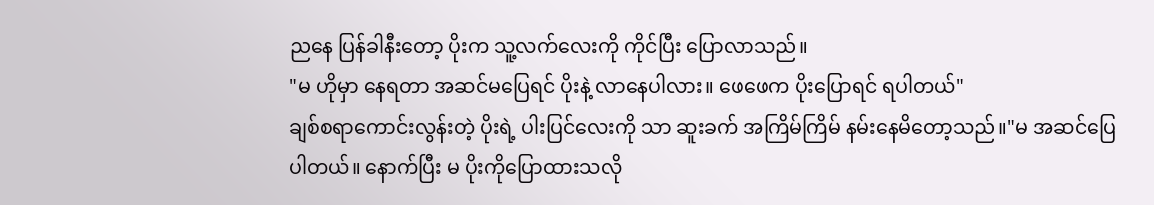ညနေ ပြန်ခါနီးတော့ ပိုးက သူ့လက်လေးကို ကိုင်ပြီး ပြောလာသည်။
"မ ဟိုမှာ နေရတာ အဆင်မပြေရင် ပိုးနဲ့ လာနေပါလား။ ဖေဖေက ပိုးပြောရင် ရပါတယ်"
ချစ်စရာကောင်းလွန်းတဲ့ ပိုးရဲ့ ပါးပြင်လေးကို သာ ဆူးခက် အကြိမ်ကြိမ် နမ်းနေမိတော့သည်။"မ အဆင်ပြေပါတယ်။ နောက်ပြီး မ ပိုးကိုပြောထားသလို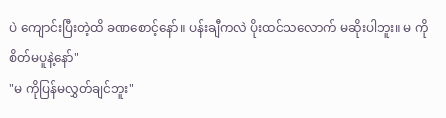ပဲ ကျောင်းပြီးတဲ့ထိ ခဏစောင့်နော်။ ပန်းချီကလဲ ပိုးထင်သလောက် မဆိုးပါဘူး။ မ ကို စိတ်မပူနဲ့နော်"
"မ ကိုပြန်မလွှတ်ချင်ဘူး"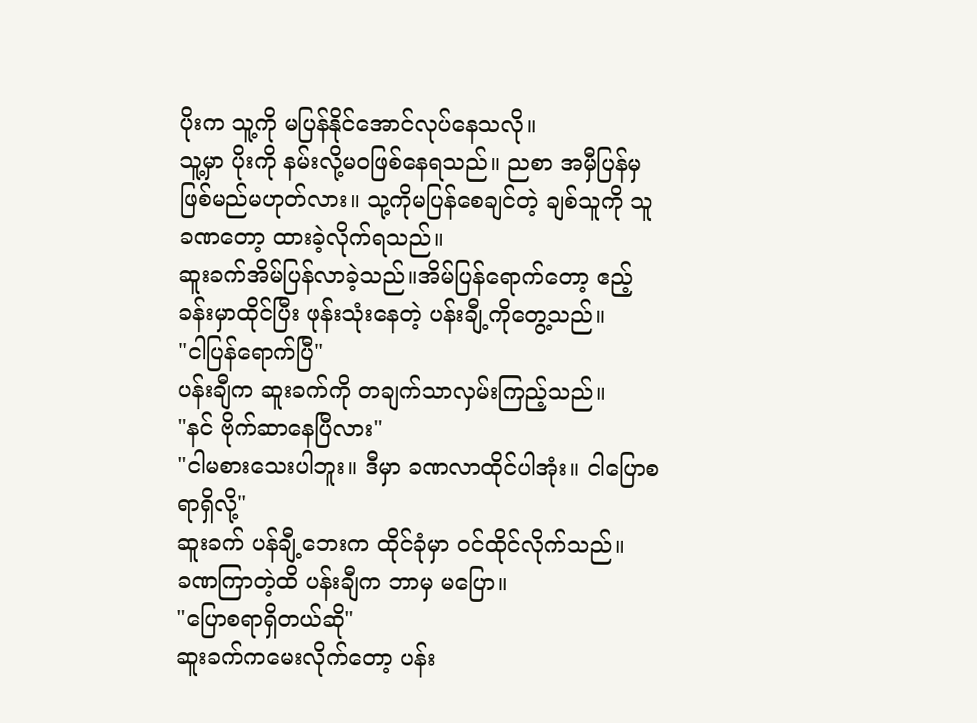ပိုးက သူ့ကို မပြန်နိုင်အောင်လုပ်နေသလို။
သူ့မှာ ပိုးကို နမ်းလို့မဝဖြစ်နေရသည်။ ညစာ အမှီပြန်မှ ဖြစ်မည်မဟုတ်လား။ သု့ကိုမပြန်စေချင်တဲ့ ချစ်သူကို သူခဏတော့ ထားခဲ့လိုက်ရသည်။
ဆူးခက်အိမ်ပြန်လာခဲ့သည်။အိမ်ပြန်ရောက်တော့ ဧည့်ခန်းမှာထိုင်ပြီး ဖုန်းသုံးနေတဲ့ ပန်းချီ့ကိုတွေ့သည်။
"ငါပြန်ရောက်ပြီ"
ပန်းချီက ဆူးခက်ကို တချက်သာလှမ်းကြည့်သည်။
"နင် ဗိုက်ဆာနေပြီလား"
"ငါမစားသေးပါဘူး။ ဒီမှာ ခဏလာထိုင်ပါအုံး။ ငါပြောစရာရှိလို့"
ဆူးခက် ပန်ချီ့ဘေးက ထိုင်ခုံမှာ ဝင်ထိုင်လိုက်သည်။
ခဏကြာတဲ့ထိ ပန်းချီက ဘာမှ မပြော။
"ပြောစရာရှိတယ်ဆို"
ဆူးခက်ကမေးလိုက်တော့ ပန်း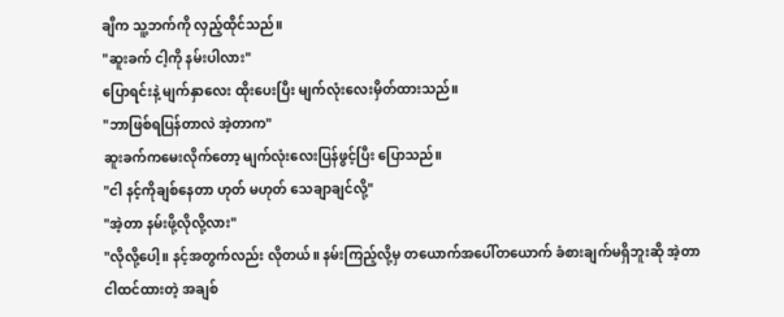ချီက သူ့ဘက်ကို လှည့်ထိုင်သည်။
"ဆူးခက် ငါ့ကို နမ်းပါလား"
ပြောရင်းနဲ့ မျက်နှာလေး ထိုးပေးပြီး မျက်လုံးလေးမှိတ်ထားသည်။
"ဘာဖြစ်ရပြန်တာလဲ အဲ့တာက"
ဆူးခက်ကမေးလိုက်တော့ မျက်လုံးလေးပြန်ဖွင့်ပြီး ပြောသည်။
"ငါ နင့်ကိုချစ်နေတာ ဟုတ် မဟုတ် သေချာချင်လို့"
"အဲ့တာ နမ်းဖို့လိုလို့လား"
"လိုလို့ပေါ့။ နင့်အတွက်လည်း လိုတယ်။ နမ်းကြည့်လို့မှ တယောက်အပေါ်တယောက် ခံစားချက်မရှိဘူးဆို အဲ့တာ
ငါထင်ထားတဲ့ အချစ်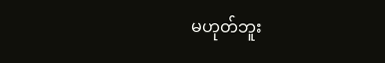မဟုတ်ဘူး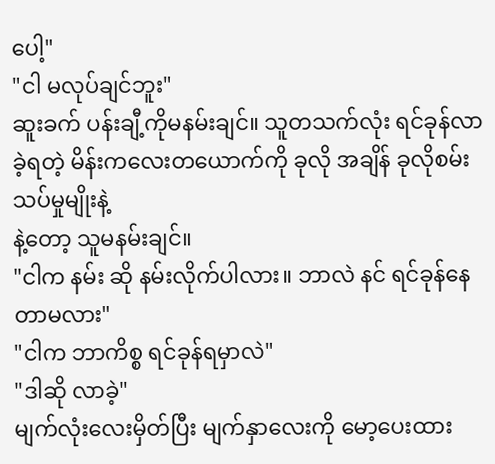ပေါ့"
"ငါ မလုပ်ချင်ဘူး"
ဆူးခက် ပန်းချီ့ကိုမနမ်းချင်။ သူတသက်လုံး ရင်ခုန်လာခဲ့ရတဲ့ မိန်းကလေးတယောက်ကို ခုလို အချိန် ခုလိုစမ်းသပ်မှုမျိုးနဲ့
နဲ့တော့ သူမနမ်းချင်။
"ငါက နမ်း ဆို နမ်းလိုက်ပါလား။ ဘာလဲ နင် ရင်ခုန်နေတာမလား"
"ငါက ဘာကိစ္စ ရင်ခုန်ရမှာလဲ"
"ဒါဆို လာခဲ့"
မျက်လုံးလေးမှိတ်ပြီး မျက်နှာလေးကို မော့ပေးထား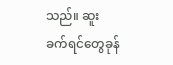သည်။ ဆူးခက်ရင်တွေခုန်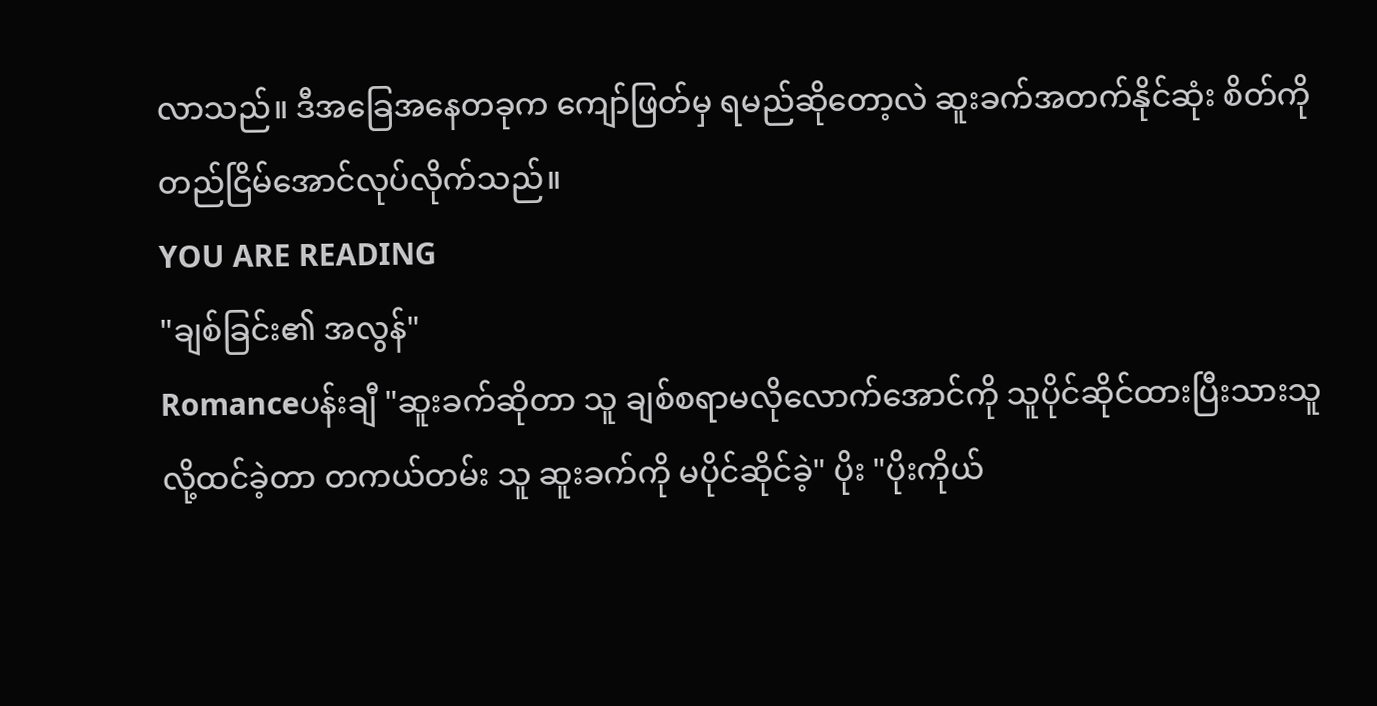လာသည်။ ဒီအခြေအနေတခုက ကျော်ဖြတ်မှ ရမည်ဆိုတော့လဲ ဆူးခက်အတက်နိုင်ဆုံး စိတ်ကို တည်ငြိမ်အောင်လုပ်လိုက်သည်။
YOU ARE READING
"ချစ်ခြင်း၏ အလွန်"
Romanceပန်းချီ "ဆူးခက်ဆိုတာ သူ ချစ်စရာမလိုလောက်အောင်ကို သူပိုင်ဆိုင်ထားပြီးသားသူလို့ထင်ခဲ့တာ တကယ်တမ်း သူ ဆူးခက်ကို မပိုင်ဆိုင်ခဲ့" ပိုး "ပိုးကိုယ်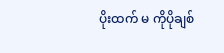ပိုးထက် မ ကိုပိုချစ်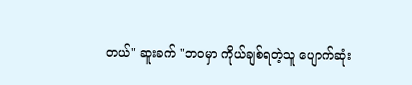တယ်" ဆူးခက် "ဘဝမှာ ကိုယ်ချစ်ရတဲ့သူ ပျောက်ဆုံး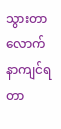သွားတာလောက် နာကျင်ရတာ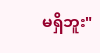မရှိဘူး"